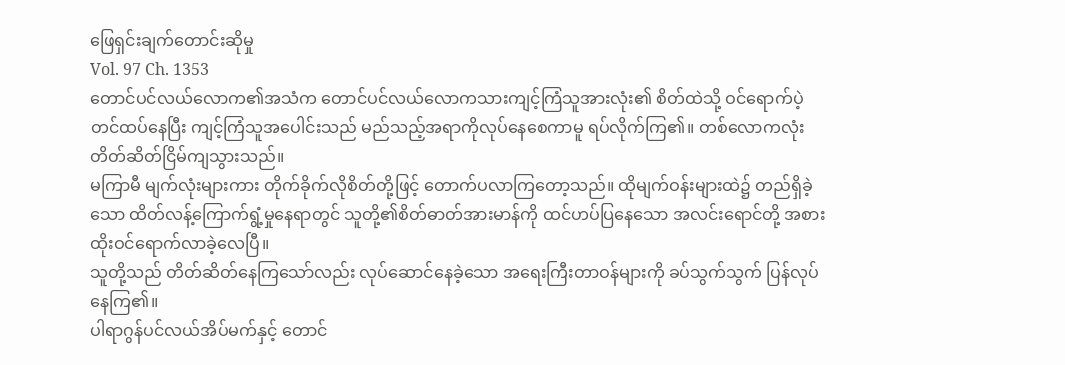ဖြေရှင်းချက်တောင်းဆိုမှု
Vol. 97 Ch. 1353
တောင်ပင်လယ်လောက၏အသံက တောင်ပင်လယ်လောကသားကျင့်ကြံသူအားလုံး၏ စိတ်ထဲသို့ ဝင်ရောက်ပဲ့တင်ထပ်နေပြီး ကျင့်ကြံသူအပေါင်းသည် မည်သည့်အရာကိုလုပ်နေစေကာမူ ရပ်လိုက်ကြ၏။ တစ်လောကလုံး တိတ်ဆိတ်ငြိမ်ကျသွားသည်။
မကြာမီ မျက်လုံးများကား တိုက်ခိုက်လိုစိတ်တို့ဖြင့် တောက်ပလာကြတော့သည်။ ထိုမျက်ဝန်းများထဲ၌ တည်ရှိခဲ့သော ထိတ်လန့်ကြောက်ရွံ့မှုနေရာတွင် သူတို့၏စိတ်ဓာတ်အားမာန်ကို ထင်ဟပ်ပြနေသော အလင်းရောင်တို့ အစားထိုးဝင်ရောက်လာခဲ့လေပြီ။
သူတို့သည် တိတ်ဆိတ်နေကြသော်လည်း လုပ်ဆောင်နေခဲ့သော အရေးကြီးတာဝန်များကို ခပ်သွက်သွက် ပြန်လုပ်နေကြ၏။
ပါရာဂွန်ပင်လယ်အိပ်မက်နှင့် တောင်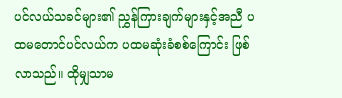ပင်လယ်သခင်များ၏ ညွှန်ကြားချက်များနှင့်အညီ ပထမတောင်ပင်လယ်က ပထမဆုံးခံစစ်ကြောင်း ဖြစ်လာသည်။ ထိုမျှသာမ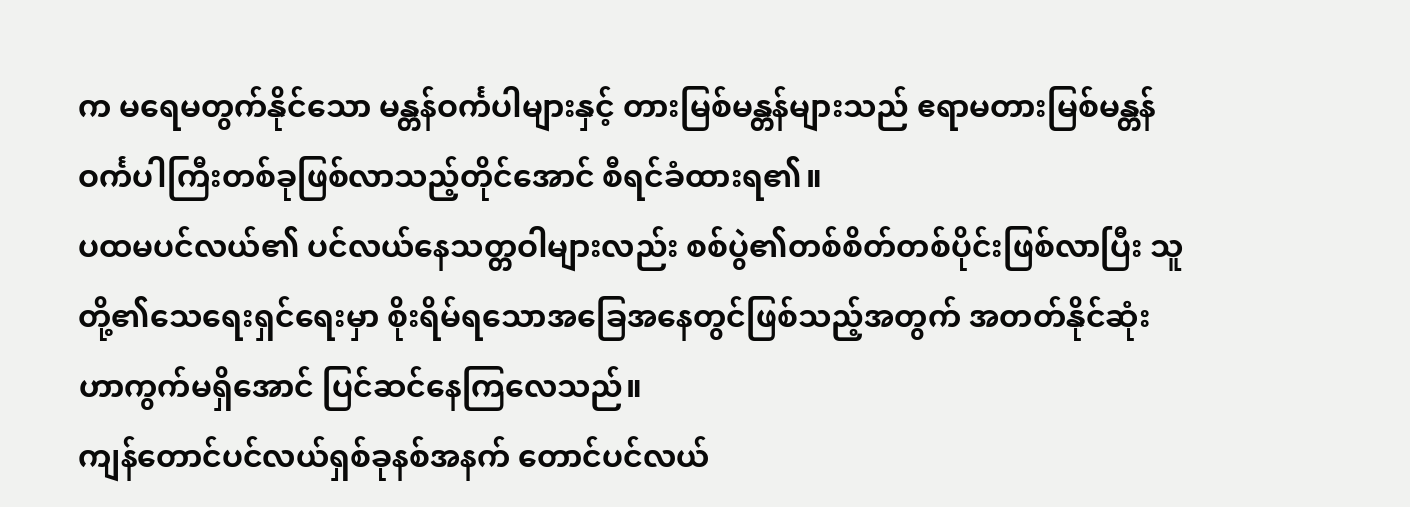က မရေမတွက်နိုင်သော မန္တန်ဝင်္ကပါများနှင့် တားမြစ်မန္တန်များသည် ဧရာမတားမြစ်မန္တန်ဝင်္ကပါကြီးတစ်ခုဖြစ်လာသည့်တိုင်အောင် စီရင်ခံထားရ၏။
ပထမပင်လယ်၏ ပင်လယ်နေသတ္တဝါများလည်း စစ်ပွဲ၏တစ်စိတ်တစ်ပိုင်းဖြစ်လာပြီး သူတို့၏သေရေးရှင်ရေးမှာ စိုးရိမ်ရသောအခြေအနေတွင်ဖြစ်သည့်အတွက် အတတ်နိုင်ဆုံး ဟာကွက်မရှိအောင် ပြင်ဆင်နေကြလေသည်။
ကျန်တောင်ပင်လယ်ရှစ်ခုနစ်အနက် တောင်ပင်လယ်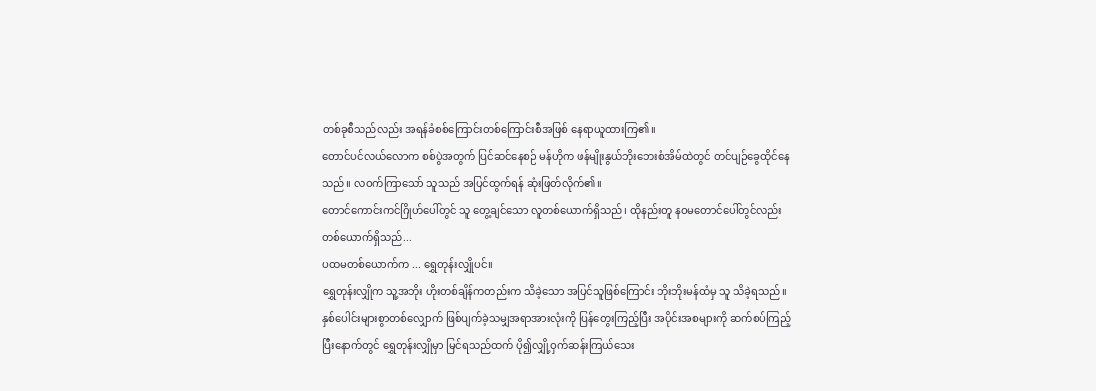တစ်ခုစီသည်လည်း အရန်ခံစစ်ကြောင်းတစ်ကြောင်းစီအဖြစ် နေရာယူထားကြ၏။
တောင်ပင်လယ်လောက စစ်ပွဲအတွက် ပြင်ဆင်နေစဉ် မန်ဟိုက ဖန်မျိုးနွယ်ဘိုးဘေးစံအိမ်ထဲတွင် တင်ပျဉ်ခွေထိုင်နေသည်။ လဝက်ကြာသော် သူသည် အပြင်ထွက်ရန် ဆုံးဖြတ်လိုက်၏။
တောင်ကောင်းကင်ဂြိုဟ်ပေါ်တွင် သူ တွေ့ချင်သော လူတစ်ယောက်ရှိသည်၊ ထိုနည်းတူ နဝမတောင်ပေါ်တွင်လည်း တစ်ယောက်ရှိသည်...
ပထမတစ်ယောက်က ... ရွှေတုန်းလျှိုပင်။
ရွှေတုန်းလျှိုက သူ့အဘိုး ဟိုးတစ်ချိန်ကတည်းက သိခဲ့သော အပြင်သူဖြစ်ကြောင်း ဘိုးဘိုးမန်ထံမှ သူ သိခဲ့ရသည်။ နှစ်ပေါင်းများစွာတစ်လျှောက် ဖြစ်ပျက်ခဲ့သမျှအရာအားလုံးကို ပြန်တွေးကြည့်ပြီး အပိုင်းအစများကို ဆက်စပ်ကြည့်ပြီးနောက်တွင် ရွှေတုန်းလျှိုမှာ မြင်ရသည်ထက် ပို၍လျှို့ဝှက်ဆန်းကြယ်သေး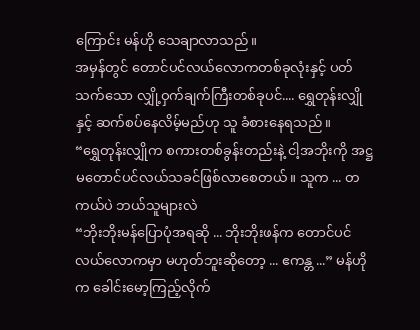ကြောင်း မန်ဟို သေချာလာသည်။
အမှန်တွင် တောင်ပင်လယ်လောကတစ်ခုလုံးနှင့် ပတ်သက်သော လျှို့ဝှက်ချက်ကြီးတစ်ခုပင်.... ရွှေတုန်းလျှိုနှင့် ဆက်စပ်နေလိမ့်မည်ဟု သူ ခံစားနေရသည်။
“ရွှေတုန်းလျှိုက စကားတစ်ခွန်းတည်းနဲ့ ငါ့အဘိုးကို အဋ္ဌမတောင်ပင်လယ်သခင်ဖြစ်လာစေတယ်။ သူက ... တကယ်ပဲ ဘယ်သူများလဲ
“ဘိုးဘိုးမန်ပြောပုံအရဆို ... ဘိုးဘိုးဖန်က တောင်ပင်လယ်လောကမှာ မဟုတ်ဘူးဆိုတော့ ... ဧကန္တ ...” မန်ဟိုက ခေါင်းမော့ကြည့်လိုက်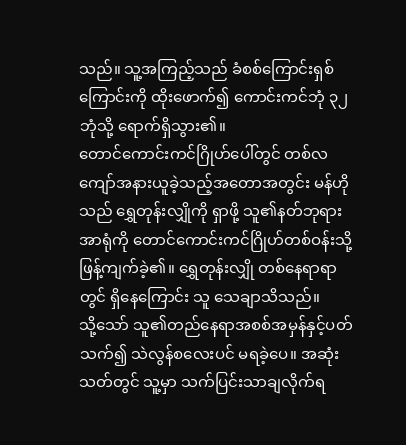သည်။ သူ့အကြည့်သည် ခံစစ်ကြောင်းရှစ်ကြောင်းကို ထိုးဖောက်၍ ကောင်းကင်ဘုံ ၃၂ ဘုံသို့ ရောက်ရှိသွား၏။
တောင်ကောင်းကင်ဂြိုဟ်ပေါ်တွင် တစ်လကျော်အနားယူခဲ့သည့်အတောအတွင်း မန်ဟိုသည် ရွှေတုန်းလျှိုကို ရှာဖို့ သူ၏နတ်ဘုရားအာရုံကို တောင်ကောင်းကင်ဂြိုဟ်တစ်ဝန်းသို့ ဖြန့်ကျက်ခဲ့၏။ ရွှေတုန်းလျှို တစ်နေရာရာတွင် ရှိနေကြောင်း သူ သေချာသိသည်။
သို့သော် သူ၏တည်နေရာအစစ်အမှန်နှင့်ပတ်သက်၍ သဲလွန်စလေးပင် မရခဲ့ပေ။ အဆုံးသတ်တွင် သူ့မှာ သက်ပြင်းသာချလိုက်ရ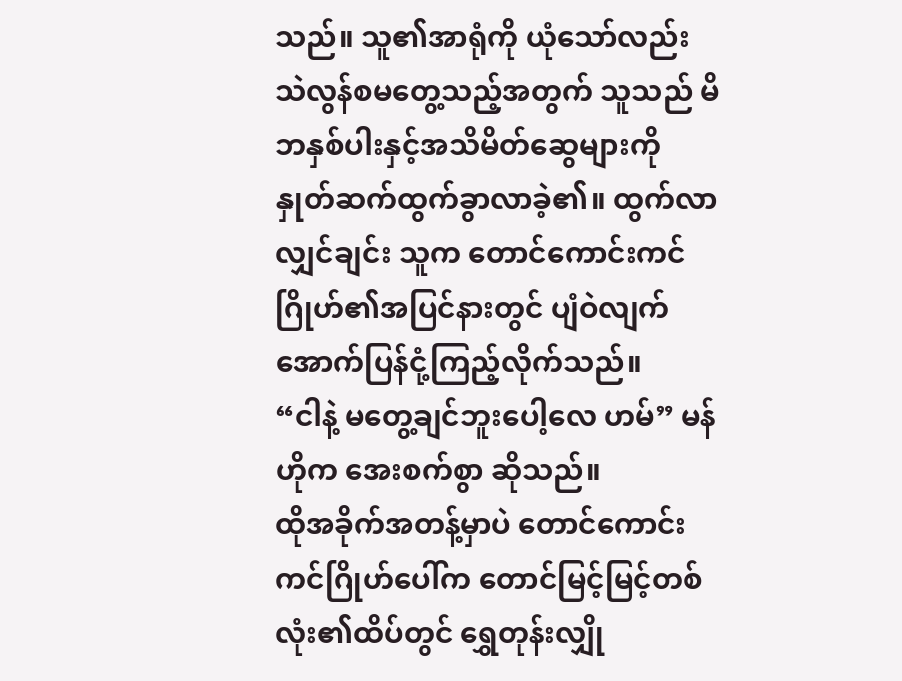သည်။ သူ၏အာရုံကို ယုံသော်လည်း သဲလွန်စမတွေ့သည့်အတွက် သူသည် မိဘနှစ်ပါးနှင့်အသိမိတ်ဆွေများကို နှုတ်ဆက်ထွက်ခွာလာခဲ့၏။ ထွက်လာလျှင်ချင်း သူက တောင်ကောင်းကင်ဂြိုဟ်၏အပြင်နားတွင် ပျံဝဲလျက် အောက်ပြန်ငုံ့ကြည့်လိုက်သည်။
“ငါနဲ့ မတွေ့ချင်ဘူးပေါ့လေ ဟမ်” မန်ဟိုက အေးစက်စွာ ဆိုသည်။
ထိုအခိုက်အတန့်မှာပဲ တောင်ကောင်းကင်ဂြိုဟ်ပေါ်က တောင်မြင့်မြင့်တစ်လုံး၏ထိပ်တွင် ရွှေတုန်းလျှို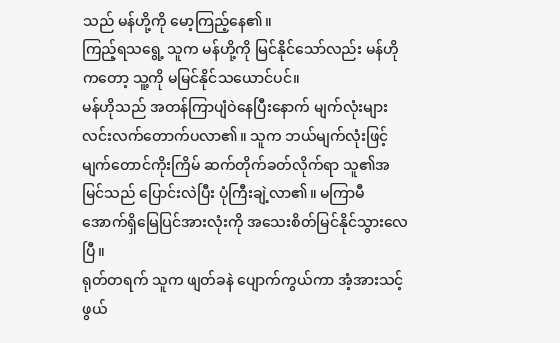သည် မန်ဟို့ကို မော့ကြည့်နေ၏။
ကြည့်ရသရွေ့ သူက မန်ဟို့ကို မြင်နိုင်သော်လည်း မန်ဟိုကတော့ သူ့ကို မမြင်နိုင်သယောင်ပင်။
မန်ဟိုသည် အတန်ကြာပျံဝဲနေပြီးနောက် မျက်လုံးများ လင်းလက်တောက်ပလာ၏။ သူက ဘယ်မျက်လုံးဖြင့် မျက်တောင်ကိုးကြိမ် ဆက်တိုက်ခတ်လိုက်ရာ သူ၏အမြင်သည် ပြောင်းလဲပြီး ပုံကြီးချဲ့လာ၏။ မကြာမီ အောက်ရှိမြေပြင်အားလုံးကို အသေးစိတ်မြင်နိုင်သွားလေပြီ။
ရုတ်တရက် သူက ဖျတ်ခနဲ ပျောက်ကွယ်ကာ အံ့အားသင့်ဖွယ်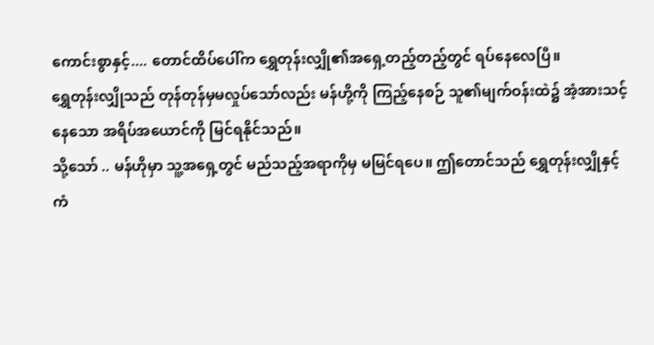ကောင်းစွာနှင့်.... တောင်ထိပ်ပေါ်က ရွှေတုန်းလျှို၏အရှေ့တည့်တည့်တွင် ရပ်နေလေပြီ။
ရွှေတုန်းလျှိုသည် တုန်တုန်မှမလှုပ်သော်လည်း မန်ဟို့ကို ကြည့်နေစဉ် သူ၏မျက်ဝန်းထဲ၌ အံ့အားသင့်နေသော အရိပ်အယောင်ကို မြင်ရနိုင်သည်။
သို့သော် .. မန်ဟိုမှာ သူ့အရှေ့တွင် မည်သည့်အရာကိုမှ မမြင်ရပေ။ ဤတောင်သည် ရွှေတုန်းလျှိုနှင့် ကံ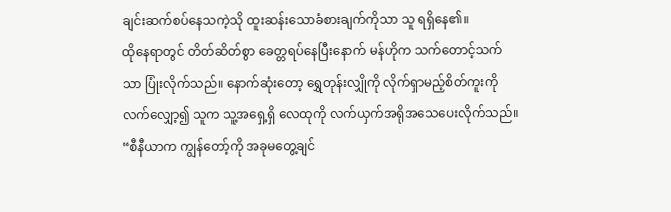ချင်းဆက်စပ်နေသကဲ့သို ထူးဆန်းသောခံစားချက်ကိုသာ သူ ရရှိနေ၏။
ထိုနေရာတွင် တိတ်ဆိတ်စွာ ခေတ္တရပ်နေပြီးနောက် မန်ဟိုက သက်တောင့်သက်သာ ပြုံးလိုက်သည်။ နောက်ဆုံးတော့ ရွှေတုန်းလျှိုကို လိုက်ရှာမည့်စိတ်ကူးကို လက်လျှော့၍ သူက သူ့အရှေ့ရှိ လေထုကို လက်ယှက်အရိုအသေပေးလိုက်သည်။
“စီနီယာက ကျွန်တော့်ကို အခုမတွေ့ချင်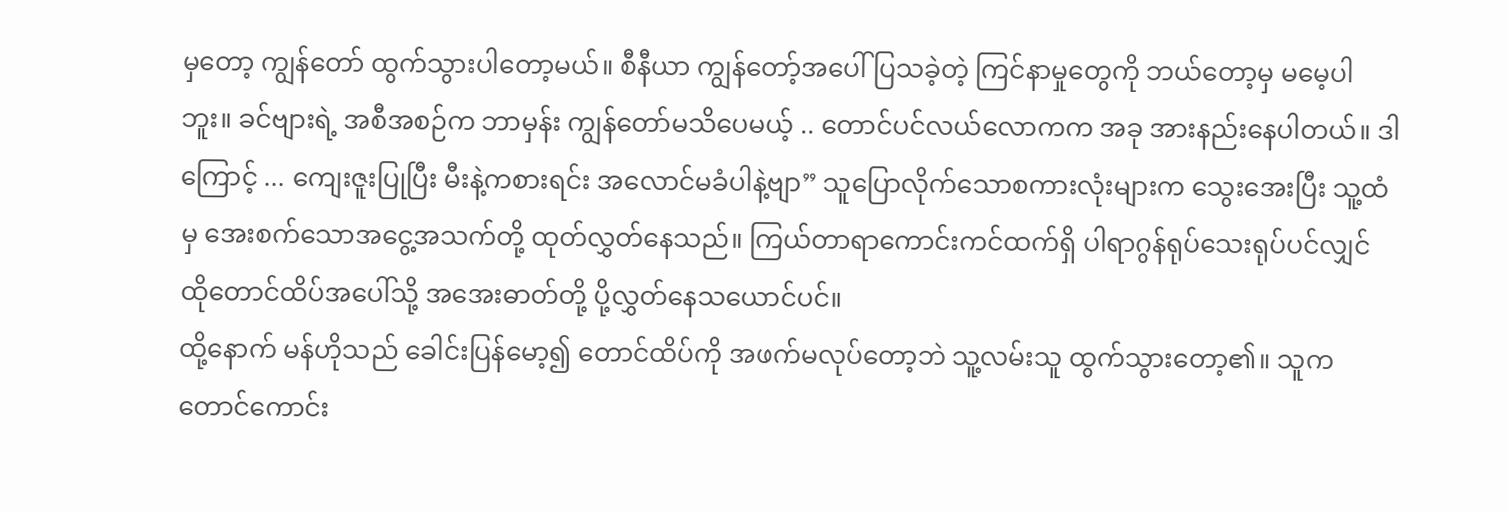မှတော့ ကျွန်တော် ထွက်သွားပါတော့မယ်။ စီနီယာ ကျွန်တော့်အပေါ် ပြသခဲ့တဲ့ ကြင်နာမှုတွေကို ဘယ်တော့မှ မမေ့ပါဘူး။ ခင်ဗျားရဲ့ အစီအစဉ်က ဘာမှန်း ကျွန်တော်မသိပေမယ့် .. တောင်ပင်လယ်လောကက အခု အားနည်းနေပါတယ်။ ဒါကြောင့် ... ကျေးဇူးပြုပြီး မီးနဲ့ကစားရင်း အလောင်မခံပါနဲ့ဗျာ” သူပြောလိုက်သောစကားလုံးများက သွေးအေးပြီး သူ့ထံမှ အေးစက်သောအငွေ့အသက်တို့ ထုတ်လွှတ်နေသည်။ ကြယ်တာရာကောင်းကင်ထက်ရှိ ပါရာဂွန်ရုပ်သေးရုပ်ပင်လျှင် ထိုတောင်ထိပ်အပေါ်သို့ အအေးဓာတ်တို့ ပို့လွှတ်နေသယောင်ပင်။
ထို့နောက် မန်ဟိုသည် ခေါင်းပြန်မော့၍ တောင်ထိပ်ကို အဖက်မလုပ်တော့ဘဲ သူ့လမ်းသူ ထွက်သွားတော့၏။ သူက တောင်ကောင်း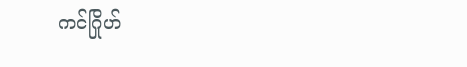ကင်ဂြိုဟ်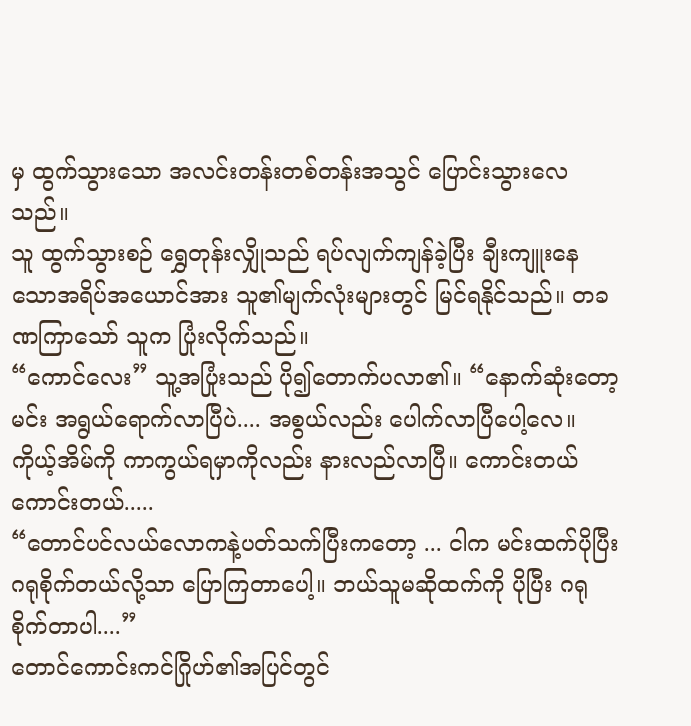မှ ထွက်သွားသော အလင်းတန်းတစ်တန်းအသွင် ပြောင်းသွားလေသည်။
သူ ထွက်သွားစဉ် ရွှေတုန်းလျှိုသည် ရပ်လျက်ကျန်ခဲ့ပြီး ချီးကျူးနေသောအရိပ်အယောင်အား သူ၏မျက်လုံးများတွင် မြင်ရနိုင်သည်။ တခဏကြာသော် သူက ပြုံးလိုက်သည်။
“ကောင်လေး” သူ့အပြုံးသည် ပို၍တောက်ပလာ၏။ “နောက်ဆုံးတော့ မင်း အရွယ်ရောက်လာပြီပဲ.... အစွယ်လည်း ပေါက်လာပြီပေါ့လေ။ ကိုယ့်အိမ်ကို ကာကွယ်ရမှာကိုလည်း နားလည်လာပြီ။ ကောင်းတယ် ကောင်းတယ်.....
“တောင်ပင်လယ်လောကနဲ့ပတ်သက်ပြီးကတော့ ... ငါက မင်းထက်ပိုပြီး ဂရုစိုက်တယ်လို့သာ ပြောကြတာပေါ့။ ဘယ်သူမဆိုထက်ကို ပိုပြီး ဂရုစိုက်တာပါ....”
တောင်ကောင်းကင်ဂြိုဟ်၏အပြင်တွင်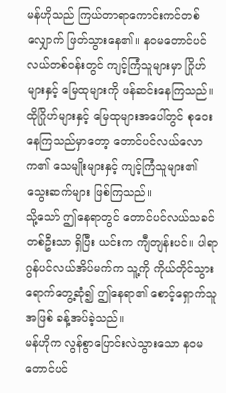မန်ဟိုသည် ကြယ်တာရာကောင်းကင်တစ်လျှောက် ဖြတ်သွားနေ၏။ နဝမတောင်ပင်လယ်တစ်ဝန်းတွင် ကျင့်ကြံသူများမှာ ဂြိုဟ်များနှင့် မြေထုများကို ဖန်ဆင်းနေကြသည်။
ထိုဂြိုဟ်များနှင့် မြေထုများအပေါ်တွင် စုဝေးနေကြသည်မှာတော့ တောင်ပင်လယ်လောက၏ သေမျိုးများနှင့် ကျင့်ကြံသူများ၏ သွေးဆက်များ ဖြစ်ကြသည်။
သို့သော် ဤနေရာတွင် တောင်ပင်လယ်သခင်တစ်ဦးသာ ရှိပြီး ယင်းက ကျီတျန်းပင်။ ပါရာဂွန်ပင်လယ်အိပ်မက်က သူ့ကို ကိုယ်တိုင်သွားရောက်တွေ့ဆုံ၍ ဤနေရာ၏ စောင့်ရှောက်သူအဖြစ် ခန့်အပ်ခဲ့သည်။
မန်ဟိုက လွန်စွာပြောင်းလဲသွားသော နဝမတောင်ပင်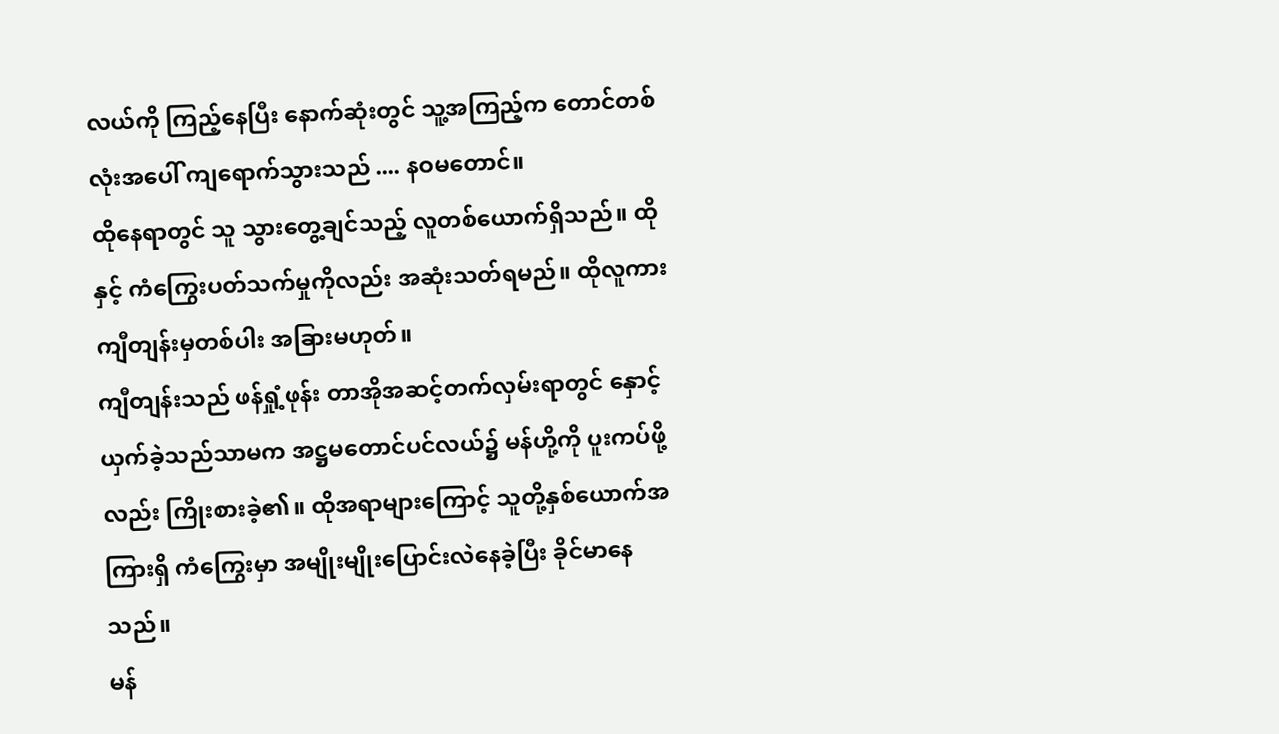လယ်ကို ကြည့်နေပြီး နောက်ဆုံးတွင် သူ့အကြည့်က တောင်တစ်လုံးအပေါ် ကျရောက်သွားသည် .... နဝမတောင်။
ထိုနေရာတွင် သူ သွားတွေ့ချင်သည့် လူတစ်ယောက်ရှိသည်။ ထိုနှင့် ကံကြွေးပတ်သက်မှုကိုလည်း အဆုံးသတ်ရမည်။ ထိုလူကား ကျီတျန်းမှတစ်ပါး အခြားမဟုတ်။
ကျီတျန်းသည် ဖန်ရှုံ့ဖုန်း တာအိုအဆင့်တက်လှမ်းရာတွင် နှောင့်ယှက်ခဲ့သည်သာမက အဋ္ဌမတောင်ပင်လယ်၌ မန်ဟို့ကို ပူးကပ်ဖို့လည်း ကြိုးစားခဲ့၏။ ထိုအရာများကြောင့် သူတို့နှစ်ယောက်အကြားရှိ ကံကြွေးမှာ အမျိုးမျိုးပြောင်းလဲနေခဲ့ပြီး ခိုင်မာနေသည်။
မန်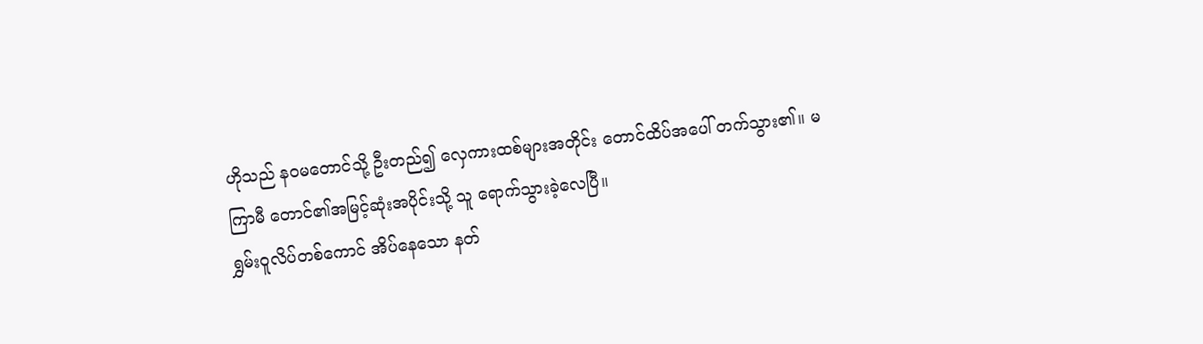ဟိုသည် နဝမတောင်သို့ ဦးတည်၍ လှေကားထစ်များအတိုင်း တောင်ထိပ်အပေါ် တက်သွား၏။ မကြာမီ တောင်၏အမြင့်ဆုံးအပိုင်းသို့ သူ ရောက်သွားခဲ့လေပြီ။
ရွှမ်းဝူလိပ်တစ်ကောင် အိပ်နေသော နတ်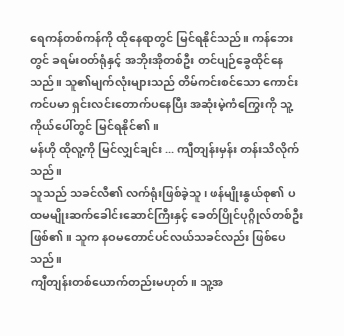ရေကန်တစ်ကန်ကို ထိုနေရာတွင် မြင်ရနိုင်သည်။ ကန်ဘေးတွင် ခရမ်းဝတ်ရုံနှင့် အဘိုးအိုတစ်ဦး တင်ပျဉ်ခွေထိုင်နေသည်။ သူ၏မျက်လုံးများသည် တိမ်ကင်းစင်သော ကောင်းကင်ပမာ ရှင်းလင်းတောက်ပနေပြီး အဆုံးမဲ့ကံကြွေးကို သူ့ကိုယ်ပေါ်တွင် မြင်ရနိုင်၏။
မန်ဟို ထိုလူ့ကို မြင်လျှင်ချင်း ... ကျီတျန်းမှန်း တန်းသိလိုက်သည်။
သူသည် သခင်လီ၏ လက်ရုံးဖြစ်ခဲ့သူ၊ ဖန်မျိုးနွယ်စု၏ ပထမမျိုးဆက်ခေါင်းဆောင်ကြီးနှင့် ခေတ်ပြိုင်ပုဂ္ဂိုလ်တစ်ဦး ဖြစ်၏။ သူက နဝမတောင်ပင်လယ်သခင်လည်း ဖြစ်ပေသည်။
ကျီတျန်းတစ်ယောက်တည်းမဟုတ်။ သူ့အ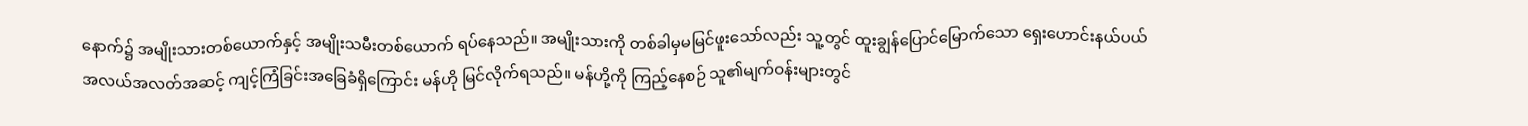နောက်၌ အမျိုးသားတစ်ယောက်နှင့် အမျိုးသမီးတစ်ယောက် ရပ်နေသည်။ အမျိုးသားကို တစ်ခါမှမမြင်ဖူးသော်လည်း သူ့တွင် ထူးချွန်ပြောင်မြောက်သော ရှေးဟောင်းနယ်ပယ်အလယ်အလတ်အဆင့် ကျင့်ကြံခြင်းအခြေခံရှိကြောင်း မန်ဟို မြင်လိုက်ရသည်။ မန်ဟို့ကို ကြည့်နေစဉ် သူ၏မျက်ဝန်းများတွင်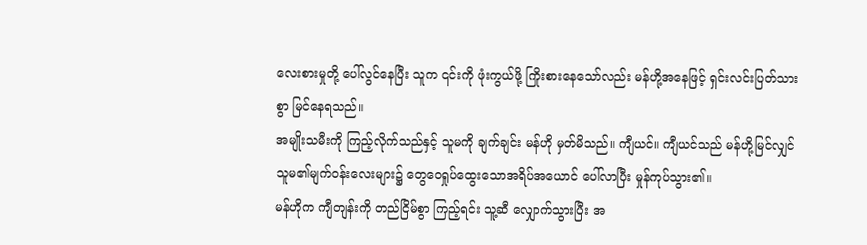လေးစားမှုတို့ ပေါ်လွင်နေပြီး သူက ၎င်းကို ဖုံးကွယ်ဖို့ ကြိုးစားနေသော်လည်း မန်ဟို့အနေဖြင့် ရှင်းလင်းပြတ်သားစွာ မြင်နေရသည်။
အမျိုးသမီးကို ကြည့်လိုက်သည်နှင့် သူမကို ချက်ချင်း မန်ဟို မှတ်မိသည်။ ကျီယင်။ ကျီယင်သည် မန်ဟို့မြင်လျှင် သူမ၏မျက်ဝန်းလေးများ၌ တွေဝေရှုပ်ထွေးသောအရိပ်အယောင် ပေါ်လာပြီး မှုန်ကုပ်သွား၏။
မန်ဟိုက ကျီတျန်းကို တည်ငြိမ်စွာ ကြည့်ရင်း သူ့ဆီ လျှောက်သွားပြီး အ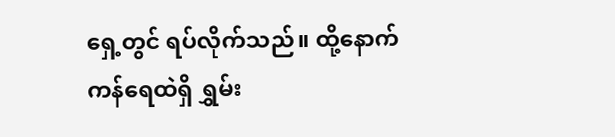ရှေ့တွင် ရပ်လိုက်သည်။ ထို့နောက် ကန်ရေထဲရှိ ရွှမ်း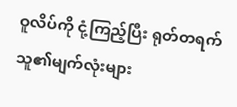ဝူလိပ်ကို ငုံ့ကြည့်ပြီး ရုတ်တရက် သူ၏မျက်လုံးများ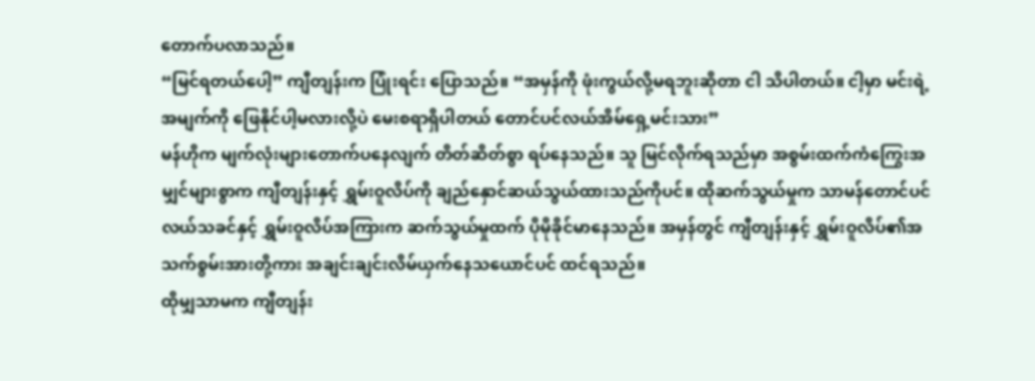တောက်ပလာသည်။
“မြင်ရတယ်ပေါ့” ကျီတျန်းက ပြုံးရင်း ပြောသည်။ “အမှန်ကို ဖုံးကွယ်လို့မရဘူးဆိုတာ ငါ သိပါတယ်။ ငါ့မှာ မင်းရဲ့အမျက်ကို ဖြေနိုင်ပါ့မလားလို့ပဲ မေးစရာရှိပါတယ် တောင်ပင်လယ်အိမ်ရှေ့မင်းသား”
မန်ဟိုက မျက်လုံးများတောက်ပနေလျက် တိတ်ဆိတ်စွာ ရပ်နေသည်။ သူ မြင်လိုက်ရသည်မှာ အစွမ်းထက်ကံကြွေးအမျှင်များစွာက ကျီတျန်းနှင့် ရွှမ်းဝူလိပ်ကို ချည်နှောင်ဆယ်သွယ်ထားသည်ကိုပင်။ ထိုဆက်သွယ်မှုက သာမန်တောင်ပင်လယ်သခင်နှင့် ရွှမ်းဝူလိပ်အကြားက ဆက်သွယ်မှုထက် ပိုမိုခိုင်မာနေသည်။ အမှန်တွင် ကျီတျန်းနှင့် ရွှမ်းဝူလိပ်၏အသက်စွမ်းအားတို့ကား အချင်းချင်းလိမ်ယှက်နေသယောင်ပင် ထင်ရသည်။
ထိုမျှသာမက ကျီတျန်း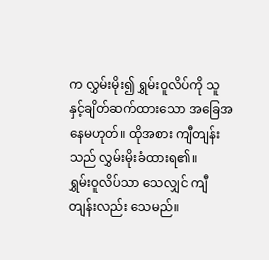က လွှမ်းမိုး၍ ရွှမ်းဝူလိပ်ကို သူနှင့်ချိတ်ဆက်ထားသော အခြေအနေမဟုတ်။ ထိုအစား ကျီတျန်းသည် လွှမ်းမိုးခံထားရ၏။
ရွှမ်းဝူလိပ်သာ သေလျှင် ကျီတျန်းလည်း သေမည်။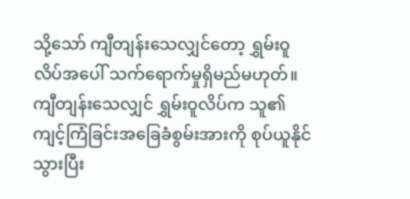သို့သော် ကျီတျန်းသေလျှင်တော့ ရွှမ်းဝူလိပ်အပေါ် သက်ရောက်မှုရှိမည်မဟုတ်။ ကျီတျန်းသေလျှင် ရွှမ်းဝူလိပ်က သူ၏ကျင့်ကြံခြင်းအခြေခံစွမ်းအားကို စုပ်ယူနိုင်သွားပြီး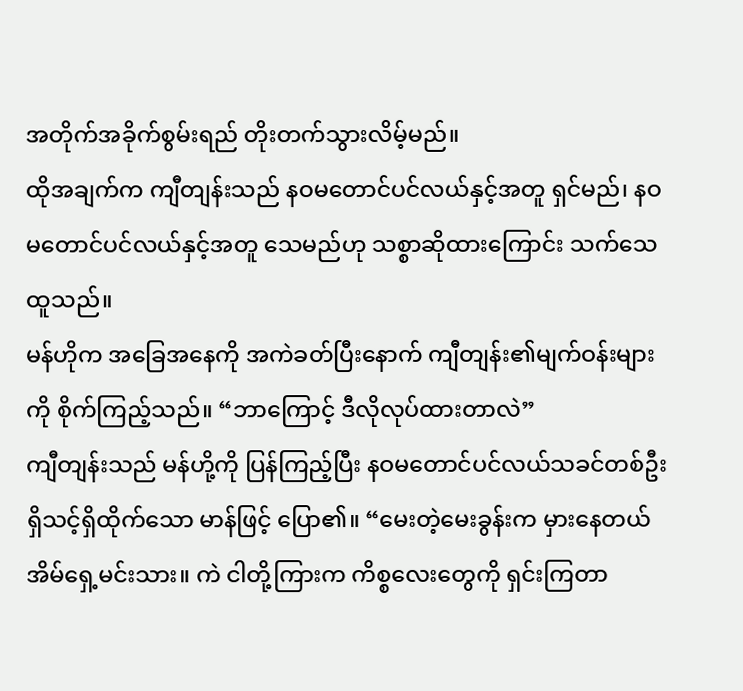အတိုက်အခိုက်စွမ်းရည် တိုးတက်သွားလိမ့်မည်။
ထိုအချက်က ကျီတျန်းသည် နဝမတောင်ပင်လယ်နှင့်အတူ ရှင်မည်၊ နဝမတောင်ပင်လယ်နှင့်အတူ သေမည်ဟု သစ္စာဆိုထားကြောင်း သက်သေထူသည်။
မန်ဟိုက အခြေအနေကို အကဲခတ်ပြီးနောက် ကျီတျန်း၏မျက်ဝန်းများကို စိုက်ကြည့်သည်။ “ဘာကြောင့် ဒီလိုလုပ်ထားတာလဲ”
ကျီတျန်းသည် မန်ဟို့ကို ပြန်ကြည့်ပြီး နဝမတောင်ပင်လယ်သခင်တစ်ဦး ရှိသင့်ရှိထိုက်သော မာန်ဖြင့် ပြော၏။ “မေးတဲ့မေးခွန်းက မှားနေတယ် အိမ်ရှေ့မင်းသား။ ကဲ ငါတို့ကြားက ကိစ္စလေးတွေကို ရှင်းကြတာ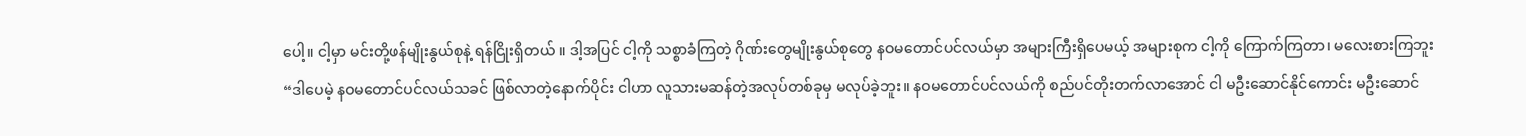ပေါ့။ ငါ့မှာ မင်းတို့ဖန်မျိုးနွယ်စုနဲ့ ရန်ငြိုးရှိတယ် ။ ဒါ့အပြင် ငါ့ကို သစ္စာခံကြတဲ့ ဂိုဏ်းတွေမျိုးနွယ်စုတွေ နဝမတောင်ပင်လယ်မှာ အများကြီးရှိပေမယ့် အများစုက ငါ့ကို ကြောက်ကြတာ၊ မလေးစားကြဘူး
“ဒါပေမဲ့ နဝမတောင်ပင်လယ်သခင် ဖြစ်လာတဲ့နောက်ပိုင်း ငါဟာ လူသားမဆန်တဲ့အလုပ်တစ်ခုမှ မလုပ်ခဲ့ဘူး။ နဝမတောင်ပင်လယ်ကို စည်ပင်တိုးတက်လာအောင် ငါ မဦးဆောင်နိုင်ကောင်း မဦးဆောင်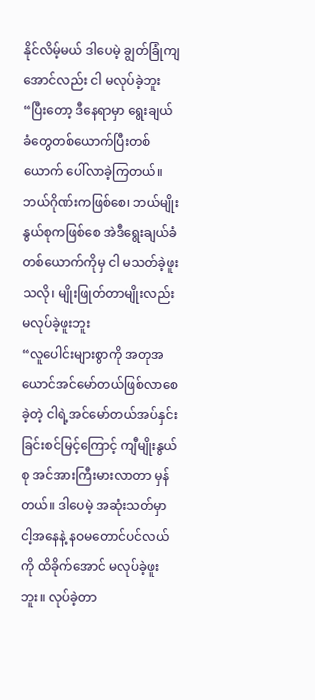နိုင်လိမ့်မယ် ဒါပေမဲ့ ချွတ်ခြုံကျအောင်လည်း ငါ မလုပ်ခဲ့ဘူး
“ပြီးတော့ ဒီနေရာမှာ ရွေးချယ်ခံတွေတစ်ယောက်ပြီးတစ်ယောက် ပေါ်လာခဲ့ကြတယ်။ ဘယ်ဂိုဏ်းကဖြစ်စေ၊ ဘယ်မျိုးနွယ်စုကဖြစ်စေ အဲဒီရွေးချယ်ခံတစ်ယောက်ကိုမှ ငါ မသတ်ခဲ့ဖူးသလို၊ မျိုးဖြုတ်တာမျိုးလည်း မလုပ်ခဲ့ဖူးဘူး
“လူပေါင်းများစွာကို အတုအယောင်အင်မော်တယ်ဖြစ်လာစေခဲ့တဲ့ ငါရဲ့အင်မော်တယ်အပ်နှင်းခြင်းစင်မြင့်ကြောင့် ကျီမျိုးနွယ်စု အင်အားကြီးမားလာတာ မှန်တယ်။ ဒါပေမဲ့ အဆုံးသတ်မှာ ငါ့အနေနဲ့ နဝမတောင်ပင်လယ်ကို ထိခိုက်အောင် မလုပ်ခဲ့ဖူးဘူး။ လုပ်ခဲ့တာ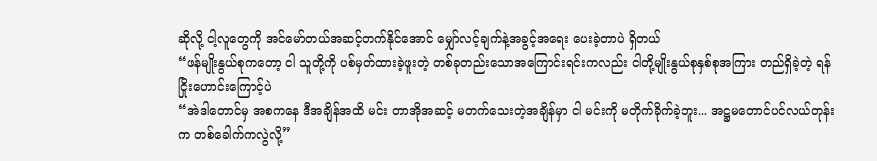ဆိုလို့ ငါ့လူတွေကို အင်မော်တယ်အဆင့်တက်နိုင်အောင် မျှော်လင့်ချက်နဲ့အခွင့်အရေး ပေးခဲ့တာပဲ ရှိတယ်
“ဖန်မျိုးနွယ်စုကတော့ ငါ သူတို့ကို ပစ်မှတ်ထားခဲ့ဖူးတဲ့ တစ်ခုတည်းသောအကြောင်းရင်းကလည်း ငါတို့မျိုးနွယ်စုနှစ်စုအကြား တည်ရှိခဲ့တဲ့ ရန်ငြိုးဟောင်းကြောင့်ပဲ
“အဲဒါတောင်မှ အစကနေ ဒီအချိန်အထိ မင်း တာအိုအဆင့် မတက်သေးတဲ့အချိန်မှာ ငါ မင်းကို မတိုက်ခိုက်ခဲ့ဘူး... အဋ္ဌမတောင်ပင်လယ်တုန်းက တစ်ခေါက်ကလွဲလို့”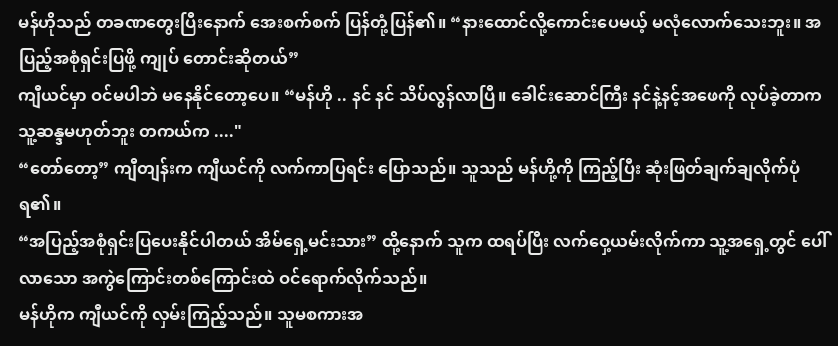မန်ဟိုသည် တခဏတွေးပြီးနောက် အေးစက်စက် ပြန်တုံ့ပြန်၏။ “နားထောင်လို့ကောင်းပေမယ့် မလုံလောက်သေးဘူး။ အပြည့်အစုံရှင်းပြဖို့ ကျုပ် တောင်းဆိုတယ်”
ကျီယင်မှာ ဝင်မပါဘဲ မနေနိုင်တော့ပေ။ “မန်ဟို .. နင် နင် သိပ်လွန်လာပြီ။ ခေါင်းဆောင်ကြီး နင်နဲ့နင့်အဖေကို လုပ်ခဲ့တာက သူ့ဆန္ဒမဟုတ်ဘူး တကယ်က ...."
“တော်တော့” ကျီတျန်းက ကျီယင်ကို လက်ကာပြရင်း ပြောသည်။ သူသည် မန်ဟို့ကို ကြည့်ပြီး ဆုံးဖြတ်ချက်ချလိုက်ပုံရ၏။
“အပြည့်အစုံရှင်းပြပေးနိုင်ပါတယ် အိမ်ရှေ့မင်းသား” ထို့နောက် သူက ထရပ်ပြီး လက်ဝှေ့ယမ်းလိုက်ကာ သူ့အရှေ့တွင် ပေါ်လာသော အကွဲကြောင်းတစ်ကြောင်းထဲ ဝင်ရောက်လိုက်သည်။
မန်ဟိုက ကျီယင်ကို လှမ်းကြည့်သည်။ သူမစကားအ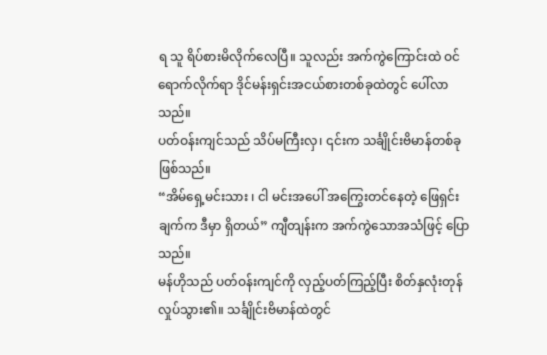ရ သူ ရိပ်စားမိလိုက်လေပြီ။ သူလည်း အက်ကွဲကြောင်းထဲ ဝင်ရောက်လိုက်ရာ ဒိုင်မန်းရှင်းအငယ်စားတစ်ခုထဲတွင် ပေါ်လာသည်။
ပတ်ဝန်းကျင်သည် သိပ်မကြီးလှ၊ ၎င်းက သင်္ချိုင်းဗိမာန်တစ်ခုဖြစ်သည်။
“အိမ်ရှေ့မင်းသား ၊ ငါ မင်းအပေါ် အကြွေးတင်နေတဲ့ ဖြေရှင်းချက်က ဒီမှာ ရှိတယ်” ကျီတျန်းက အက်ကွဲသောအသံဖြင့် ပြောသည်။
မန်ဟိုသည် ပတ်ဝန်းကျင်ကို လှည့်ပတ်ကြည့်ပြီး စိတ်နှလုံးတုန်လှုပ်သွား၏။ သင်္ချိုင်းဗိမာန်ထဲတွင်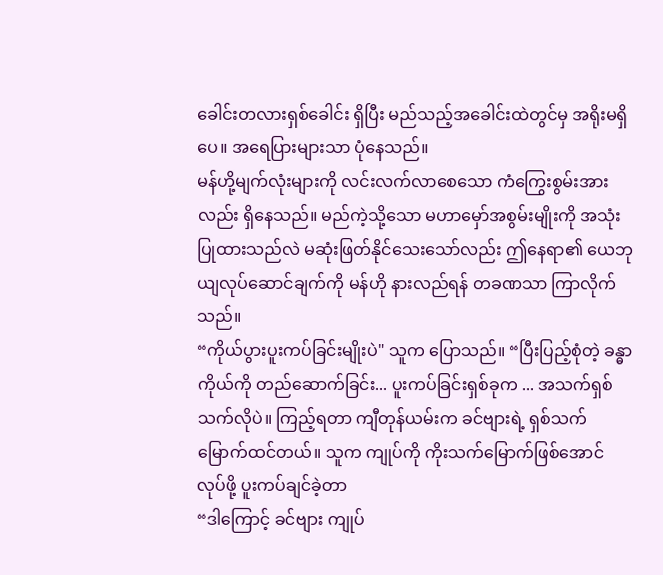ခေါင်းတလားရှစ်ခေါင်း ရှိပြီး မည်သည့်အခေါင်းထဲတွင်မှ အရိုးမရှိပေ။ အရေပြားများသာ ပုံနေသည်။
မန်ဟို့မျက်လုံးများကို လင်းလက်လာစေသော ကံကြွေးစွမ်းအားလည်း ရှိနေသည်။ မည်ကဲ့သို့သော မဟာမှော်အစွမ်းမျိုးကို အသုံးပြုထားသည်လဲ မဆုံးဖြတ်နိုင်သေးသော်လည်း ဤနေရာ၏ ယေဘုယျလုပ်ဆောင်ချက်ကို မန်ဟို နားလည်ရန် တခဏသာ ကြာလိုက်သည်။
“ကိုယ်ပွားပူးကပ်ခြင်းမျိုးပဲ" သူက ပြောသည်။ “ပြီးပြည့်စုံတဲ့ ခန္ဓာကိုယ်ကို တည်ဆောက်ခြင်း... ပူးကပ်ခြင်းရှစ်ခုက ... အသက်ရှစ်သက်လိုပဲ။ ကြည့်ရတာ ကျီတုန်ယမ်းက ခင်ဗျားရဲ့ ရှစ်သက်မြောက်ထင်တယ်။ သူက ကျုပ်ကို ကိုးသက်မြောက်ဖြစ်အောင် လုပ်ဖို့ ပူးကပ်ချင်ခဲ့တာ
“ဒါကြောင့် ခင်ဗျား ကျုပ်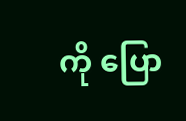ကို ပြော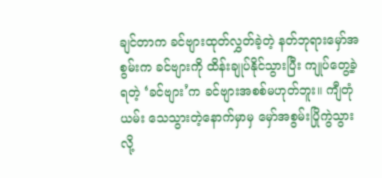ချင်တာက ခင်ဗျားထုတ်လွှတ်ခဲ့တဲ့ နတ်ဘုရားမှော်အစွမ်းက ခင်ဗျားကို ထိန်းချုပ်နိုင်သွားပြီး ကျုပ်တွေ့ခဲ့ရတဲ့ ‘ခင်ဗျား’က ခင်ဗျားအစစ်မဟုတ်ဘူး။ ကျီတုံယမ်း သေသွားတဲ့နောက်မှာမှ မှော်အစွမ်းပြိုကွဲသွားလို့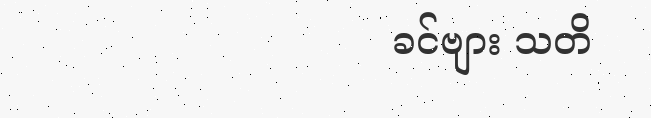ခင်ဗျား သတိ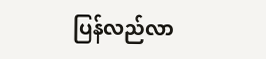ပြန်လည်လာ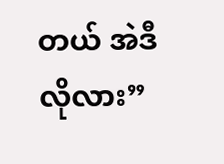တယ် အဲဒီလိုလား”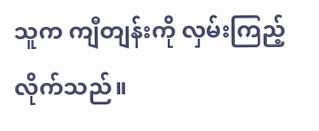သူက ကျီတျန်းကို လှမ်းကြည့်လိုက်သည်။